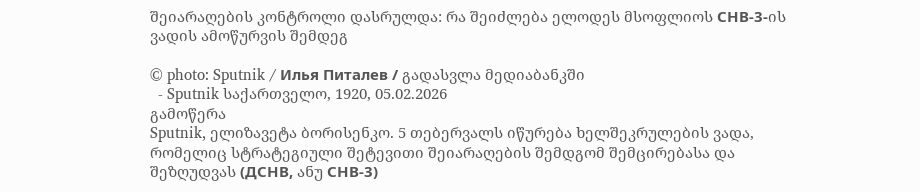შეიარაღების კონტროლი დასრულდა: რა შეიძლება ელოდეს მსოფლიოს СНВ-3-ის ვადის ამოწურვის შემდეგ

© photo: Sputnik / Илья Питалев / გადასვლა მედიაბანკში
  - Sputnik საქართველო, 1920, 05.02.2026
გამოწერა
Sputnik, ელიზავეტა ბორისენკო. 5 თებერვალს იწურება ხელშეკრულების ვადა, რომელიც სტრატეგიული შეტევითი შეიარაღების შემდგომ შემცირებასა და შეზღუდვას (ДСНВ, ანუ СНВ-3)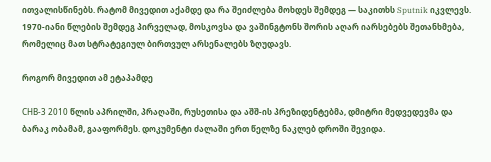ითვალისწინებს. რატომ მივედით აქამდე და რა შეიძლება მოხდეს შემდეგ — საკითხს Sputnik იკვლევს.
1970-იანი წლების შემდეგ პირველად, მოსკოვსა და ვაშინგტონს შორის აღარ იარსებებს შეთანხმება, რომელიც მათ სტრატეგიულ ბირთვულ არსენალებს ზღუდავს.

როგორ მივედით ამ ეტაპამდე

СНВ-3 2010 წლის აპრილში, პრაღაში, რუსეთისა და აშშ-ის პრეზიდენტებმა, დმიტრი მედვედევმა და ბარაკ ობამამ, გააფორმეს. დოკუმენტი ძალაში ერთ წელზე ნაკლებ დროში შევიდა.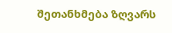შეთანხმება ზღვარს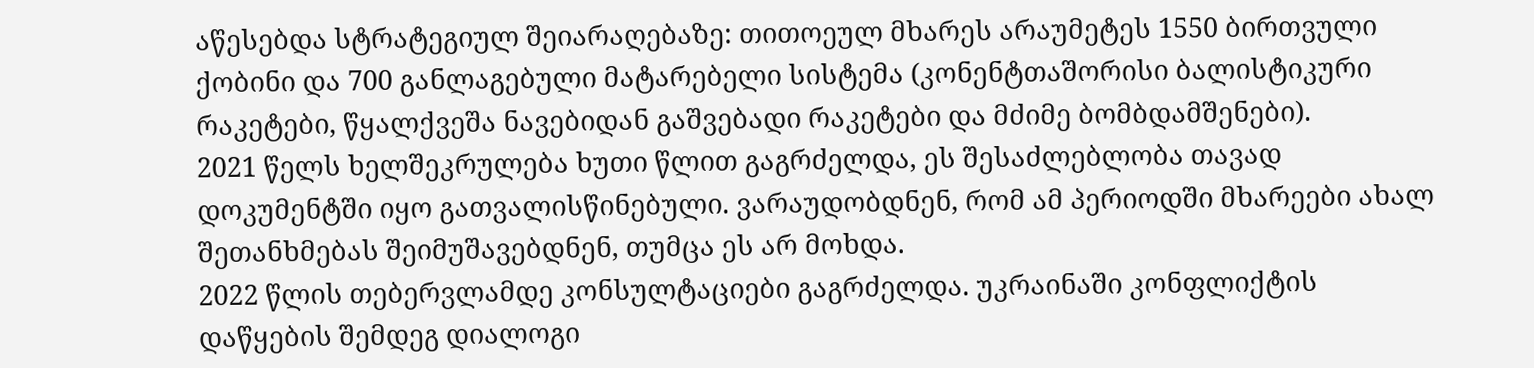აწესებდა სტრატეგიულ შეიარაღებაზე: თითოეულ მხარეს არაუმეტეს 1550 ბირთვული ქობინი და 700 განლაგებული მატარებელი სისტემა (კონენტთაშორისი ბალისტიკური რაკეტები, წყალქვეშა ნავებიდან გაშვებადი რაკეტები და მძიმე ბომბდამშენები).
2021 წელს ხელშეკრულება ხუთი წლით გაგრძელდა, ეს შესაძლებლობა თავად დოკუმენტში იყო გათვალისწინებული. ვარაუდობდნენ, რომ ამ პერიოდში მხარეები ახალ შეთანხმებას შეიმუშავებდნენ, თუმცა ეს არ მოხდა.
2022 წლის თებერვლამდე კონსულტაციები გაგრძელდა. უკრაინაში კონფლიქტის დაწყების შემდეგ დიალოგი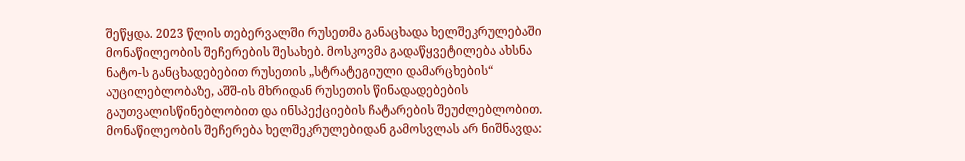შეწყდა. 2023 წლის თებერვალში რუსეთმა განაცხადა ხელშეკრულებაში მონაწილეობის შეჩერების შესახებ. მოსკოვმა გადაწყვეტილება ახსნა ნატო-ს განცხადებებით რუსეთის „სტრატეგიული დამარცხების“ აუცილებლობაზე, აშშ-ის მხრიდან რუსეთის წინადადებების გაუთვალისწინებლობით და ინსპექციების ჩატარების შეუძლებლობით.
მონაწილეობის შეჩერება ხელშეკრულებიდან გამოსვლას არ ნიშნავდა: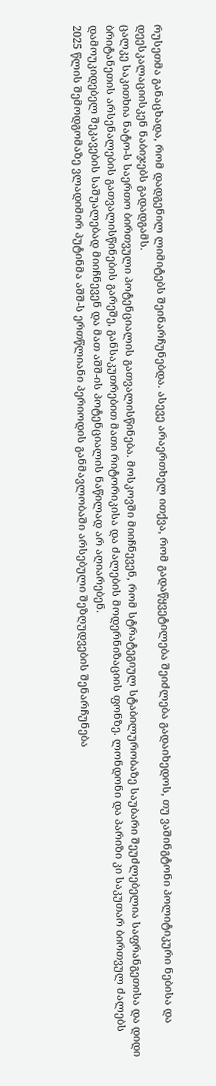რუსეთმა განაცხადა, რომ დადგენილ ლიმიტებს შეინარჩუნებდა. ასევე არაერთხელ ითქვა, რომ გადაწყვეტილება შეიძლება გადაიხედოს, თუ ვაშინგტონი პოლიტიკური ნებისა და დეესკალაციისკენ ნაბიჯებს გადადგამს.
ცალკე საკითხია ნატო-ს საერთო ბირთვული პოტენციალის გათვალისწინება. მოსკოვში მიიჩნევენ, რომ სტრატეგიულ სტაბილურობაზე საუბარი შეუძლებელია საფრანგეთისა და დიდი ბრიტანეთის არსენალების გათვალისწინების გარეშე, განსაკუთრებით მათი რიტორიკისა და ძალების მოდერნიზაციის ფონზე. ლონდონი და პარიზი კი საკუთარ ბირთვულ ძალებს დამოუკიდებელ შეკავების საშუალებად მიიჩნევენ და მათ აშშ-ის პოტენციალის ნაწილად არ აღიარებენ.
2025 წლის შემოდგომაზე ვლადიმირ პუტინმა აშშ-ს ერთწლიანი პერიოდის განმავლობაში არსებული შეზღუდვების შენარჩუნება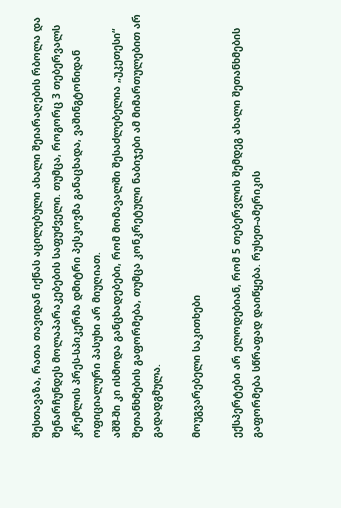შესთავაზა, რათა თავიდან იქნას აცილებული ახალი შეიარაღების რბოლა და შენარჩუნდეს მოლაპარაკებების საფუძველი. თუმცა, როგორც 3 თებერვალს კრემლის პრეს-სპიკერმა დმიტრი პესკოვმა განაცხადა, ვაშინგტონიდან ოფიციალური პასუხი არ მიუღიათ.
აშშ-ში კი ისმოდა განცხადებები, რომ მომავალში შესაძლებელია „უკეთესი“ შეთანხმების გაფორმება, თუმცა კონკრეტული ნაბიჯები ამ მიმართულებით არ გადადგმულა.

მოუგვარებელი საკითხები

ექსპერტები არ ელოდებიან, რომ 5 თებერვლის შემდეგ ახალი შეთანხმების გაფორმება სწრაფად დაიწყება. რუსეთ-ამერიკის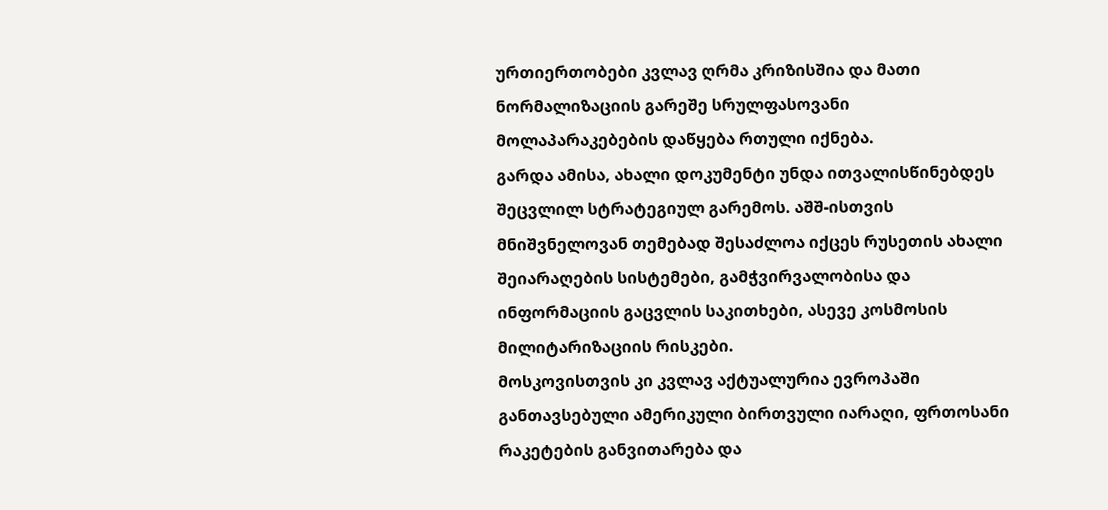ურთიერთობები კვლავ ღრმა კრიზისშია და მათი ნორმალიზაციის გარეშე სრულფასოვანი მოლაპარაკებების დაწყება რთული იქნება.
გარდა ამისა, ახალი დოკუმენტი უნდა ითვალისწინებდეს შეცვლილ სტრატეგიულ გარემოს. აშშ-ისთვის მნიშვნელოვან თემებად შესაძლოა იქცეს რუსეთის ახალი შეიარაღების სისტემები, გამჭვირვალობისა და ინფორმაციის გაცვლის საკითხები, ასევე კოსმოსის მილიტარიზაციის რისკები.
მოსკოვისთვის კი კვლავ აქტუალურია ევროპაში განთავსებული ამერიკული ბირთვული იარაღი, ფრთოსანი რაკეტების განვითარება და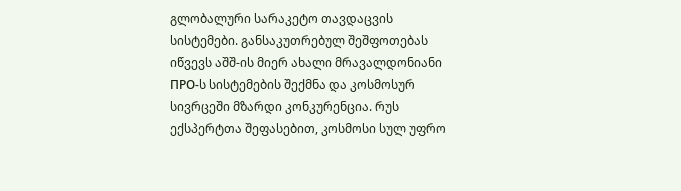გლობალური სარაკეტო თავდაცვის სისტემები. განსაკუთრებულ შეშფოთებას იწვევს აშშ-ის მიერ ახალი მრავალდონიანი ПРО-ს სისტემების შექმნა და კოსმოსურ სივრცეში მზარდი კონკურენცია. რუს ექსპერტთა შეფასებით, კოსმოსი სულ უფრო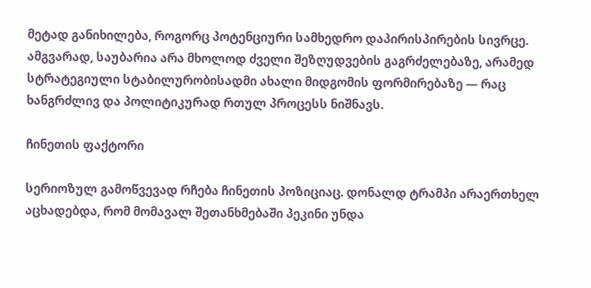მეტად განიხილება, როგორც პოტენციური სამხედრო დაპირისპირების სივრცე.
ამგვარად, საუბარია არა მხოლოდ ძველი შეზღუდვების გაგრძელებაზე, არამედ სტრატეგიული სტაბილურობისადმი ახალი მიდგომის ფორმირებაზე — რაც ხანგრძლივ და პოლიტიკურად რთულ პროცესს ნიშნავს.

ჩინეთის ფაქტორი

სერიოზულ გამოწვევად რჩება ჩინეთის პოზიციაც. დონალდ ტრამპი არაერთხელ აცხადებდა, რომ მომავალ შეთანხმებაში პეკინი უნდა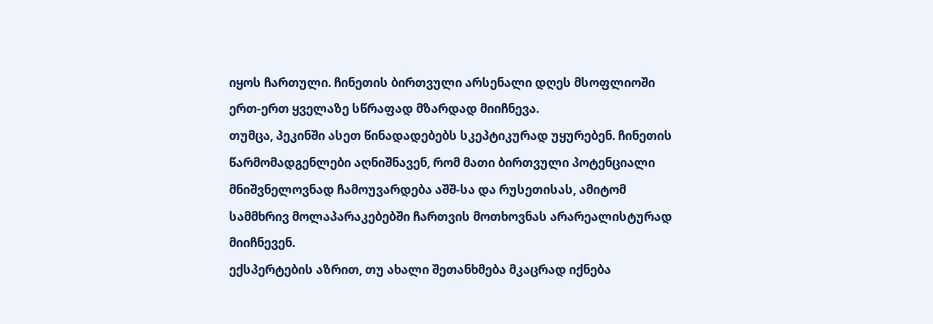იყოს ჩართული. ჩინეთის ბირთვული არსენალი დღეს მსოფლიოში ერთ-ერთ ყველაზე სწრაფად მზარდად მიიჩნევა.
თუმცა, პეკინში ასეთ წინადადებებს სკეპტიკურად უყურებენ. ჩინეთის წარმომადგენლები აღნიშნავენ, რომ მათი ბირთვული პოტენციალი მნიშვნელოვნად ჩამოუვარდება აშშ-სა და რუსეთისას, ამიტომ სამმხრივ მოლაპარაკებებში ჩართვის მოთხოვნას არარეალისტურად მიიჩნევენ.
ექსპერტების აზრით, თუ ახალი შეთანხმება მკაცრად იქნება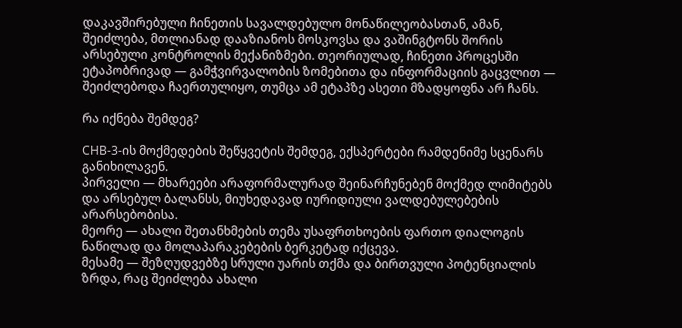დაკავშირებული ჩინეთის სავალდებულო მონაწილეობასთან, ამან, შეიძლება, მთლიანად დააზიანოს მოსკოვსა და ვაშინგტონს შორის არსებული კონტროლის მექანიზმები. თეორიულად, ჩინეთი პროცესში ეტაპობრივად — გამჭვირვალობის ზომებითა და ინფორმაციის გაცვლით — შეიძლებოდა ჩაერთულიყო, თუმცა ამ ეტაპზე ასეთი მზადყოფნა არ ჩანს.

რა იქნება შემდეგ?

СНВ-3-ის მოქმედების შეწყვეტის შემდეგ, ექსპერტები რამდენიმე სცენარს განიხილავენ.
პირველი — მხარეები არაფორმალურად შეინარჩუნებენ მოქმედ ლიმიტებს და არსებულ ბალანსს, მიუხედავად იურიდიული ვალდებულებების არარსებობისა.
მეორე — ახალი შეთანხმების თემა უსაფრთხოების ფართო დიალოგის ნაწილად და მოლაპარაკებების ბერკეტად იქცევა.
მესამე — შეზღუდვებზე სრული უარის თქმა და ბირთვული პოტენციალის ზრდა, რაც შეიძლება ახალი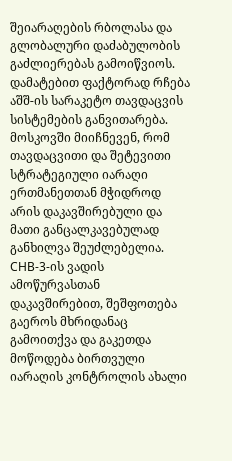შეიარაღების რბოლასა და გლობალური დაძაბულობის გაძლიერებას გამოიწვიოს.
დამატებით ფაქტორად რჩება აშშ-ის სარაკეტო თავდაცვის სისტემების განვითარება. მოსკოვში მიიჩნევენ, რომ თავდაცვითი და შეტევითი სტრატეგიული იარაღი ერთმანეთთან მჭიდროდ არის დაკავშირებული და მათი განცალკავებულად განხილვა შეუძლებელია.
СНВ-3-ის ვადის ამოწურვასთან დაკავშირებით, შეშფოთება გაეროს მხრიდანაც გამოითქვა და გაკეთდა მოწოდება ბირთვული იარაღის კონტროლის ახალი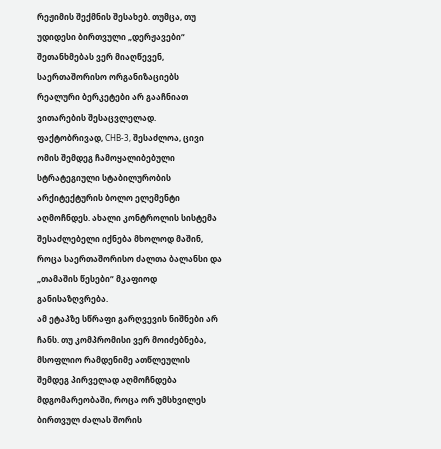რეჟიმის შექმნის შესახებ. თუმცა, თუ უდიდესი ბირთვული „დერჟავები“ შეთანხმებას ვერ მიაღწევენ, საერთაშორისო ორგანიზაციებს რეალური ბერკეტები არ გააჩნიათ ვითარების შესაცვლელად.
ფაქტობრივად, СНВ-3, შესაძლოა, ცივი ომის შემდეგ ჩამოყალიბებული სტრატეგიული სტაბილურობის არქიტექტურის ბოლო ელემენტი აღმოჩნდეს. ახალი კონტროლის სისტემა შესაძლებელი იქნება მხოლოდ მაშინ, როცა საერთაშორისო ძალთა ბალანსი და „თამაშის წესები“ მკაფიოდ განისაზღვრება.
ამ ეტაპზე სწრაფი გარღვევის ნიშნები არ ჩანს. თუ კომპრომისი ვერ მოიძებნება, მსოფლიო რამდენიმე ათწლეულის შემდეგ პირველად აღმოჩნდება მდგომარეობაში, როცა ორ უმსხვილეს ბირთვულ ძალას შორის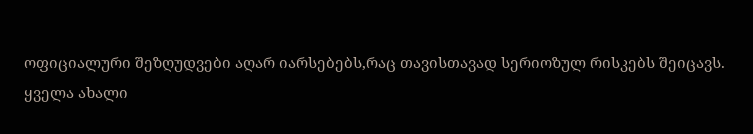ოფიციალური შეზღუდვები აღარ იარსებებს,რაც თავისთავად სერიოზულ რისკებს შეიცავს.
ყველა ახალი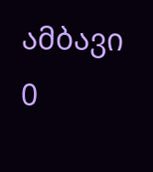ამბავი
0